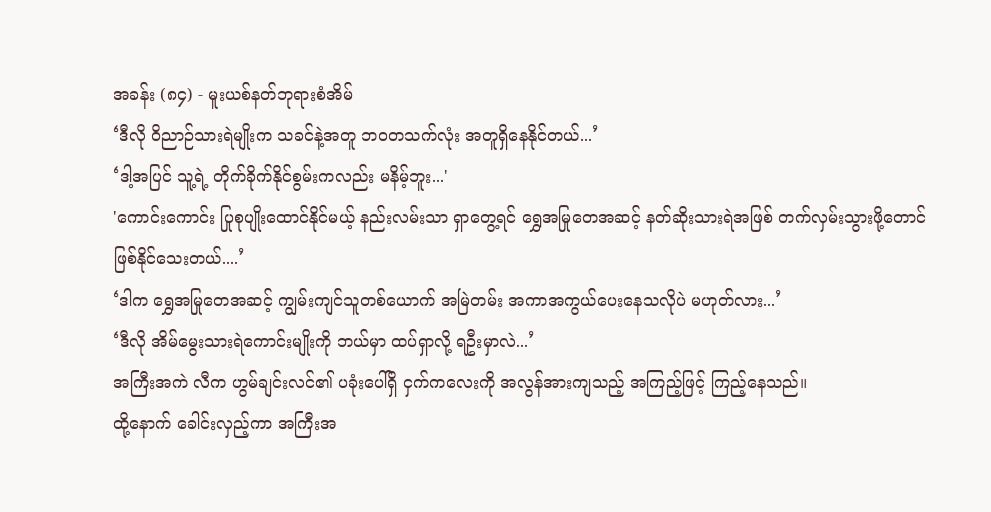အခန်း (၈၄) - မူးယစ်နတ်ဘုရားစံအိမ်
‘ဒီလို ဝိညာဉ်သားရဲမျိုးက သခင်နဲ့အတူ ဘဝတသက်လုံး အတူရှိနေနိုင်တယ်...’
‘ဒါ့အပြင် သူ့ရဲ့ တိုက်ခိုက်နိုင်စွမ်းကလည်း မနိမ့်ဘူး...'
'ကောင်းကောင်း ပြုစုပျိုးထောင်နိုင်မယ့် နည်းလမ်းသာ ရှာတွေ့ရင် ရွှေအမြုတေအဆင့် နတ်ဆိုးသားရဲအဖြစ် တက်လှမ်းသွားဖို့တောင် ဖြစ်နိုင်သေးတယ်....’
‘ဒါက ရွှေအမြုတေအဆင့် ကျွမ်းကျင်သူတစ်ယောက် အမြဲတမ်း အကာအကွယ်ပေးနေသလိုပဲ မဟုတ်လား...’
‘ဒီလို အိမ်မွေးသားရဲကောင်းမျိုးကို ဘယ်မှာ ထပ်ရှာလို့ ရဦးမှာလဲ...’
အကြီးအကဲ လီက ဟွမ်ချင်းလင်၏ ပခုံးပေါ်ရှိ ငှက်ကလေးကို အလွန်အားကျသည့် အကြည့်ဖြင့် ကြည့်နေသည်။
ထို့နောက် ခေါင်းလှည့်ကာ အကြီးအ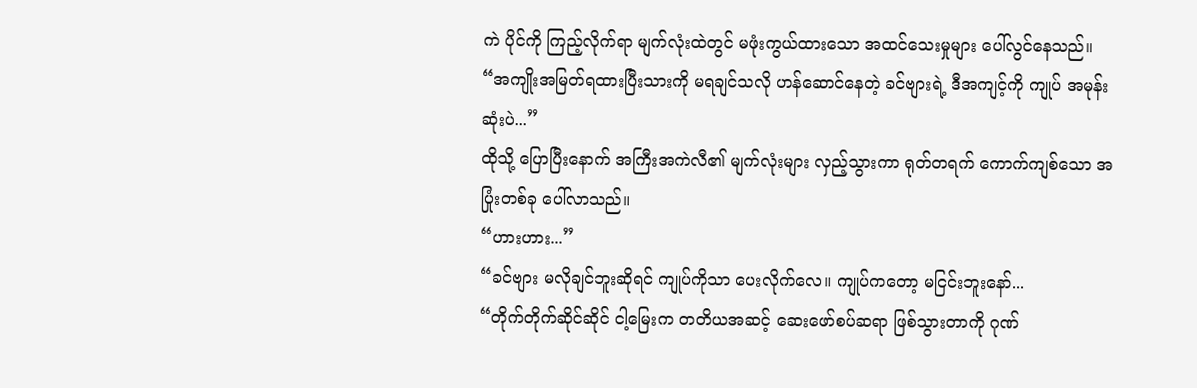ကဲ ပိုင်ကို ကြည့်လိုက်ရာ မျက်လုံးထဲတွင် မဖုံးကွယ်ထားသော အထင်သေးမှုများ ပေါ်လွင်နေသည်။
“အကျိုးအမြတ်ရထားပြီးသားကို မရချင်သလို ဟန်ဆောင်နေတဲ့ ခင်ဗျားရဲ့ ဒီအကျင့်ကို ကျုပ် အမုန်းဆုံးပဲ...”
ထိုသို့ ပြောပြီးနောက် အကြီးအကဲလီ၏ မျက်လုံးများ လှည့်သွားကာ ရုတ်တရက် ကောက်ကျစ်သော အပြုံးတစ်ခု ပေါ်လာသည်။
“ဟားဟား...”
“ခင်ဗျား မလိုချင်ဘူးဆိုရင် ကျုပ်ကိုသာ ပေးလိုက်လေ။ ကျုပ်ကတော့ မငြင်းဘူးနော်...
“တိုက်တိုက်ဆိုင်ဆိုင် ငါ့မြေးက တတိယအဆင့် ဆေးဖော်စပ်ဆရာ ဖြစ်သွားတာကို ဂုဏ်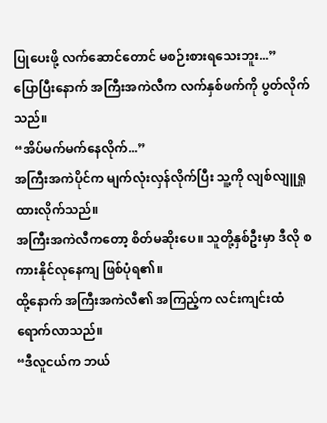ပြုပေးဖို့ လက်ဆောင်တောင် မစဉ်းစားရသေးဘူး...”
ပြောပြီးနောက် အကြီးအကဲလီက လက်နှစ်ဖက်ကို ပွတ်လိုက်သည်။
“အိပ်မက်မက်နေလိုက်...”
အကြီးအကဲပိုင်က မျက်လုံးလှန်လိုက်ပြီး သူ့ကို လျစ်လျူရှုထားလိုက်သည်။
အကြီးအကဲလီကတော့ စိတ်မဆိုးပေ။ သူတို့နှစ်ဦးမှာ ဒီလို စကားနိုင်လုနေကျ ဖြစ်ပုံရ၏။
ထို့နောက် အကြီးအကဲလီ၏ အကြည့်က လင်းကျင်းထံ ရောက်လာသည်။
“ဒီလူငယ်က ဘယ်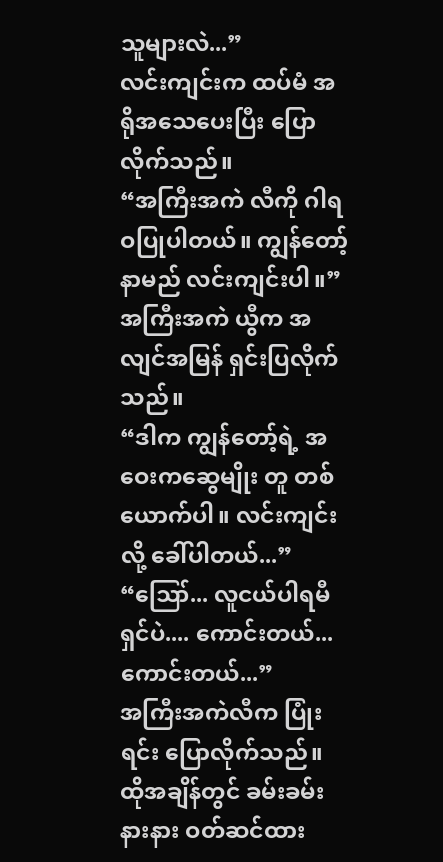သူများလဲ...”
လင်းကျင်းက ထပ်မံ အရိုအသေပေးပြီး ပြောလိုက်သည်။
“အကြီးအကဲ လီကို ဂါရဝပြုပါတယ်။ ကျွန်တော့်နာမည် လင်းကျင်းပါ။”
အကြီးအကဲ ယွီက အလျင်အမြန် ရှင်းပြလိုက်သည်။
“ဒါက ကျွန်တော့်ရဲ့ အဝေးကဆွေမျိုး တူ တစ်ယောက်ပါ။ လင်းကျင်းလို့ ခေါ်ပါတယ်...”
“ဪ... လူငယ်ပါရမီရှင်ပဲ.... ကောင်းတယ်... ကောင်းတယ်...”
အကြီးအကဲလီက ပြုံးရင်း ပြောလိုက်သည်။
ထိုအချိန်တွင် ခမ်းခမ်းနားနား ဝတ်ဆင်ထား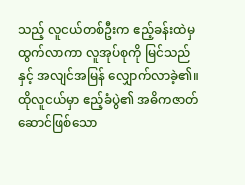သည့် လူငယ်တစ်ဦးက ဧည့်ခန်းထဲမှ ထွက်လာကာ လူအုပ်စုကို မြင်သည်နှင့် အလျင်အမြန် လျှောက်လာခဲ့၏။
ထိုလူငယ်မှာ ဧည့်ခံပွဲ၏ အဓိကဇာတ်ဆောင်ဖြစ်သော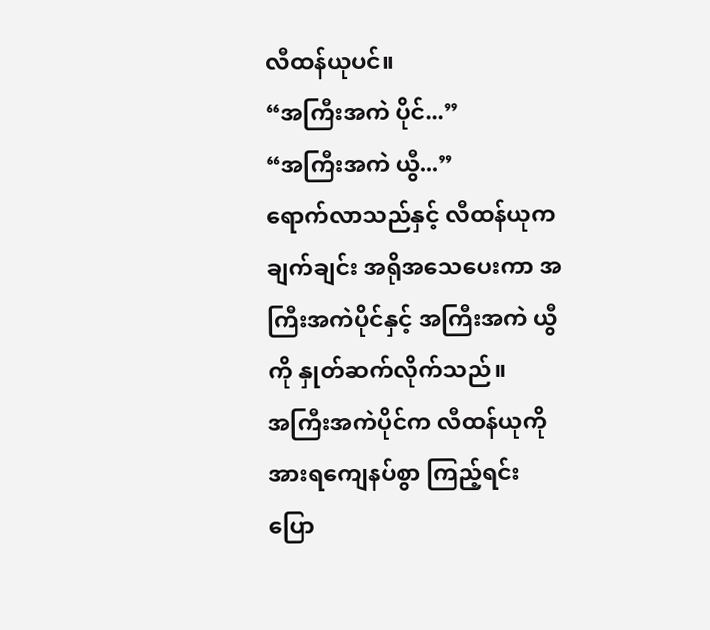လီထန်ယုပင်။
“အကြီးအကဲ ပိုင်...”
“အကြီးအကဲ ယွီ...”
ရောက်လာသည်နှင့် လီထန်ယုက ချက်ချင်း အရိုအသေပေးကာ အကြီးအကဲပိုင်နှင့် အကြီးအကဲ ယွီကို နှုတ်ဆက်လိုက်သည်။
အကြီးအကဲပိုင်က လီထန်ယုကို အားရကျေနပ်စွာ ကြည့်ရင်း ပြော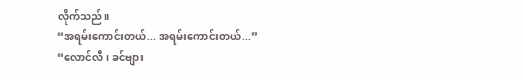လိုက်သည်။
“အရမ်းကောင်းတယ်... အရမ်းကောင်းတယ်...”
“လောင်လီ၊ ခင်ဗျား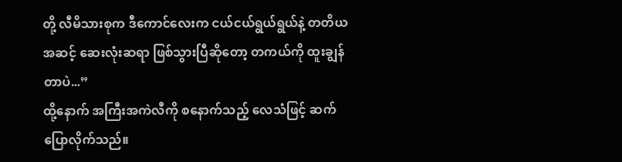တို့ လီမိသားစုက ဒီကောင်လေးက ငယ်ငယ်ရွယ်ရွယ်နဲ့ တတိယအဆင့် ဆေးလုံးဆရာ ဖြစ်သွားပြီဆိုတော့ တကယ်ကို ထူးချွန်တာပဲ...”
ထို့နောက် အကြီးအကဲလီကို စနောက်သည့် လေသံဖြင့် ဆက်ပြောလိုက်သည်။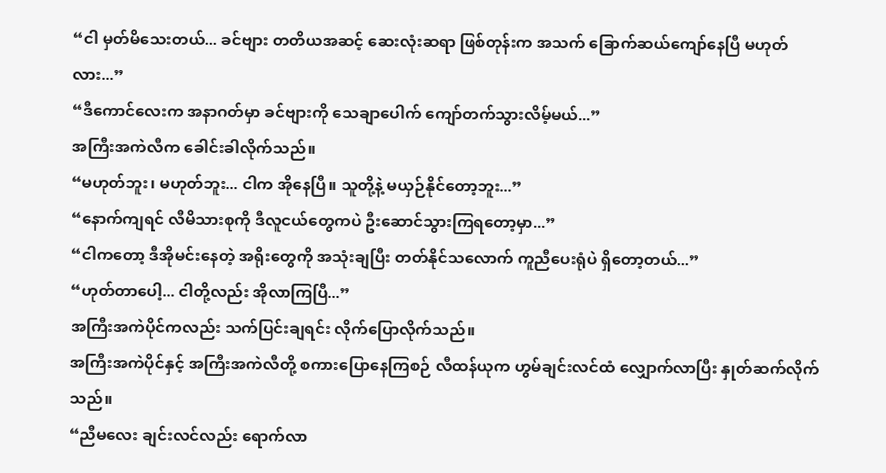“ငါ မှတ်မိသေးတယ်... ခင်ဗျား တတိယအဆင့် ဆေးလုံးဆရာ ဖြစ်တုန်းက အသက် ခြောက်ဆယ်ကျော်နေပြီ မဟုတ်လား...”
“ဒီကောင်လေးက အနာဂတ်မှာ ခင်ဗျားကို သေချာပေါက် ကျော်တက်သွားလိမ့်မယ်...”
အကြီးအကဲလီက ခေါင်းခါလိုက်သည်။
“မဟုတ်ဘူး၊ မဟုတ်ဘူး... ငါက အိုနေပြီ။ သူတို့နဲ့ မယှဉ်နိုင်တော့ဘူး...”
“နောက်ကျရင် လီမိသားစုကို ဒီလူငယ်တွေကပဲ ဦးဆောင်သွားကြရတော့မှာ...”
“ငါကတော့ ဒီအိုမင်းနေတဲ့ အရိုးတွေကို အသုံးချပြီး တတ်နိုင်သလောက် ကူညီပေးရုံပဲ ရှိတော့တယ်...”
“ဟုတ်တာပေါ့... ငါတို့လည်း အိုလာကြပြီ...”
အကြီးအကဲပိုင်ကလည်း သက်ပြင်းချရင်း လိုက်ပြောလိုက်သည်။
အကြီးအကဲပိုင်နှင့် အကြီးအကဲလီတို့ စကားပြောနေကြစဉ် လီထန်ယုက ဟွမ်ချင်းလင်ထံ လျှောက်လာပြီး နှုတ်ဆက်လိုက်သည်။
“ညီမလေး ချင်းလင်လည်း ရောက်လာ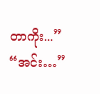တာကိုး...”
“အင်း…”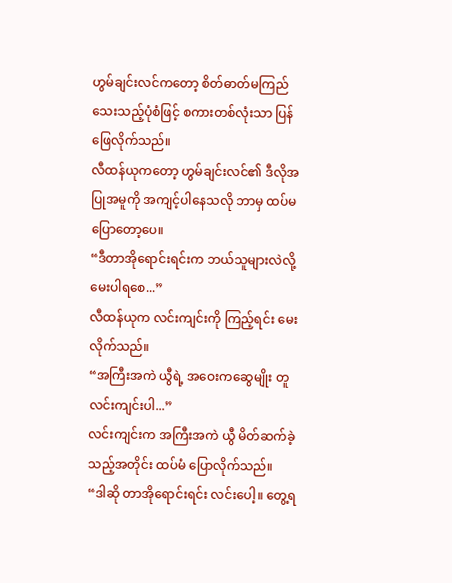ဟွမ်ချင်းလင်ကတော့ စိတ်ဓာတ်မကြည်သေးသည့်ပုံစံဖြင့် စကားတစ်လုံးသာ ပြန်ဖြေလိုက်သည်။
လီထန်ယုကတော့ ဟွမ်ချင်းလင်၏ ဒီလိုအပြုအမူကို အကျင့်ပါနေသလို ဘာမှ ထပ်မပြောတော့ပေ။
“ဒီတာအိုရောင်းရင်းက ဘယ်သူများလဲလို့ မေးပါရစေ...”
လီထန်ယုက လင်းကျင်းကို ကြည့်ရင်း မေးလိုက်သည်။
“အကြီးအကဲ ယွီရဲ့ အဝေးကဆွေမျိုး တူ လင်းကျင်းပါ...”
လင်းကျင်းက အကြီးအကဲ ယွီ မိတ်ဆက်ခဲ့သည့်အတိုင်း ထပ်မံ ပြောလိုက်သည်။
“ဒါဆို တာအိုရောင်းရင်း လင်းပေါ့။ တွေ့ရ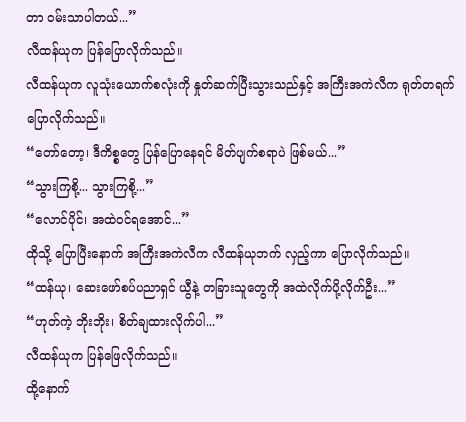တာ ဝမ်းသာပါတယ်...”
လီထန်ယုက ပြန်ပြောလိုက်သည်။
လီထန်ယုက လူသုံးယောက်စလုံးကို နှုတ်ဆက်ပြီးသွားသည်နှင့် အကြီးအကဲလီက ရုတ်တရက် ပြောလိုက်သည်။
“တော်တော့၊ ဒီကိစ္စတွေ ပြန်ပြောနေရင် မိတ်ပျက်စရာပဲ ဖြစ်မယ်...”
“သွားကြစို့... သွားကြစို့...”
“လောင်ပိုင်၊ အထဲဝင်ရအောင်...”
ထိုသို့ ပြောပြီးနောက် အကြီးအကဲလီက လီထန်ယုဘက် လှည့်ကာ ပြောလိုက်သည်။
“ထန်ယု၊ ဆေးဖော်စပ်ပညာရှင် ယွီနဲ့ တခြားသူတွေကို အထဲလိုက်ပို့လိုက်ဦး...”
“ဟုတ်ကဲ့ ဘိုးဘိုး၊ စိတ်ချထားလိုက်ပါ...”
လီထန်ယုက ပြန်ဖြေလိုက်သည်။
ထို့နောက်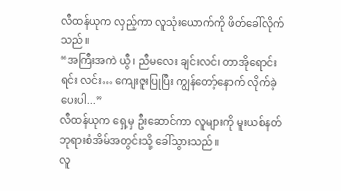လီထန်ယုက လှည့်ကာ လူသုံးယောက်ကို ဖိတ်ခေါ်လိုက်သည်။
“အကြီးအကဲ ယွီ၊ ညီမလေး ချင်းလင်၊ တာအိုရောင်းရင်း လင်း… ကျေးဇူးပြုပြီး ကျွန်တော့်နောက် လိုက်ခဲ့ပေးပါ...”
လီထန်ယုက ရှေ့မှ ဦးဆောင်ကာ လူများကို မူးယစ်နတ်ဘုရားစံအိမ်အတွင်းသို့ ခေါ်သွားသည်။
လူ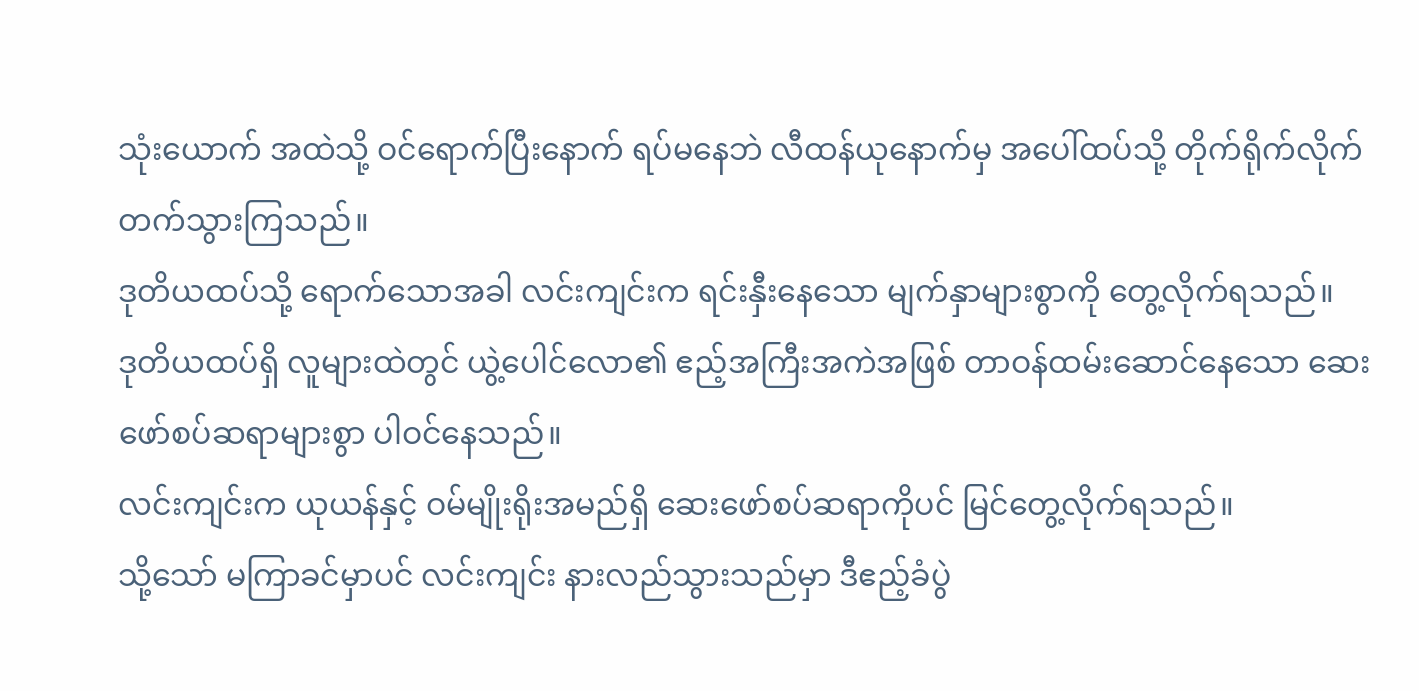သုံးယောက် အထဲသို့ ဝင်ရောက်ပြီးနောက် ရပ်မနေဘဲ လီထန်ယုနောက်မှ အပေါ်ထပ်သို့ တိုက်ရိုက်လိုက်တက်သွားကြသည်။
ဒုတိယထပ်သို့ ရောက်သောအခါ လင်းကျင်းက ရင်းနှီးနေသော မျက်နှာများစွာကို တွေ့လိုက်ရသည်။
ဒုတိယထပ်ရှိ လူများထဲတွင် ယွဲ့ပေါင်လော၏ ဧည့်အကြီးအကဲအဖြစ် တာဝန်ထမ်းဆောင်နေသော ဆေးဖော်စပ်ဆရာများစွာ ပါဝင်နေသည်။
လင်းကျင်းက ယုယန်နှင့် ဝမ်မျိုးရိုးအမည်ရှိ ဆေးဖော်စပ်ဆရာကိုပင် မြင်တွေ့လိုက်ရသည်။
သို့သော် မကြာခင်မှာပင် လင်းကျင်း နားလည်သွားသည်မှာ ဒီဧည့်ခံပွဲ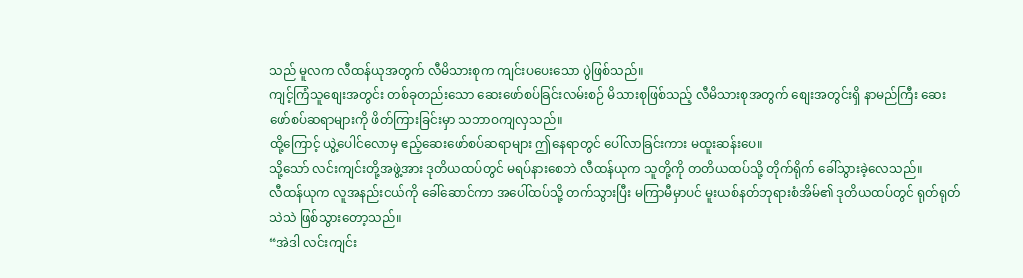သည် မူလက လီထန်ယုအတွက် လီမိသားစုက ကျင်းပပေးသော ပွဲဖြစ်သည်။
ကျင့်ကြံသူစျေးအတွင်း တစ်ခုတည်းသော ဆေးဖော်စပ်ခြင်းလမ်းစဉ် မိသားစုဖြစ်သည့် လီမိသားစုအတွက် စျေးအတွင်းရှိ နာမည်ကြီး ဆေးဖော်စပ်ဆရာများကို ဖိတ်ကြားခြင်းမှာ သဘာဝကျလှသည်။
ထို့ကြောင့် ယွဲ့ပေါင်လောမှ ဧည့်ဆေးဖော်စပ်ဆရာများ ဤနေရာတွင် ပေါ်လာခြင်းကား မထူးဆန်းပေ။
သို့သော် လင်းကျင်းတို့အဖွဲ့အား ဒုတိယထပ်တွင် မရပ်နားစေဘဲ လီထန်ယုက သူတို့ကို တတိယထပ်သို့ တိုက်ရိုက် ခေါ်သွားခဲ့လေသည်။
လီထန်ယုက လူအနည်းငယ်ကို ခေါ်ဆောင်ကာ အပေါ်ထပ်သို့ တက်သွားပြီး မကြာမီမှာပင် မူးယစ်နတ်ဘုရားစံအိမ်၏ ဒုတိယထပ်တွင် ရုတ်ရုတ်သဲသဲ ဖြစ်သွားတော့သည်။
“အဲဒါ လင်းကျင်း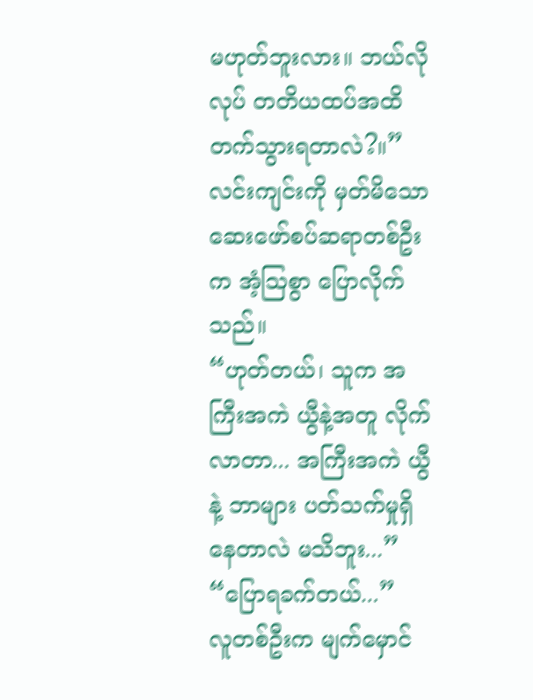မဟုတ်ဘူးလား။ ဘယ်လိုလုပ် တတိယထပ်အထိ တက်သွားရတာလဲ?။”
လင်းကျင်းကို မှတ်မိသော ဆေးဖော်စပ်ဆရာတစ်ဦးက အံ့ဩစွာ ပြောလိုက်သည်။
“ဟုတ်တယ်၊ သူက အကြီးအကဲ ယွီနဲ့အတူ လိုက်လာတာ... အကြီးအကဲ ယွီနဲ့ ဘာများ ပတ်သက်မှုရှိနေတာလဲ မသိဘူး...”
“ပြောရခက်တယ်...”
လူတစ်ဦးက မျက်မှောင်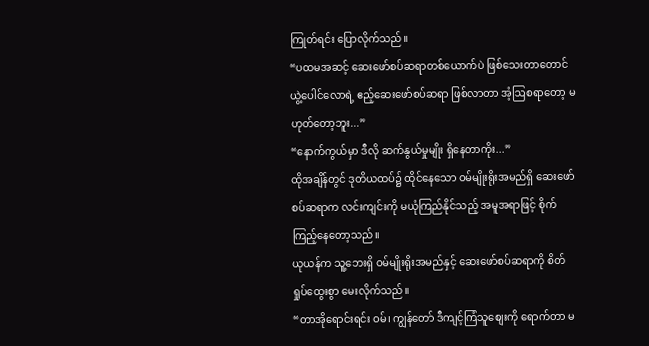ကြုတ်ရင်း ပြောလိုက်သည်။
“ပထမအဆင့် ဆေးဖော်စပ်ဆရာတစ်ယောက်ပဲ ဖြစ်သေးတာတောင် ယွဲ့ပေါင်လောရဲ့ ဧည့်ဆေးဖော်စပ်ဆရာ ဖြစ်လာတာ အံ့ဩစရာတော့ မဟုတ်တော့ဘူး...”
“နောက်ကွယ်မှာ ဒီလို ဆက်နွယ်မှုမျိုး ရှိနေတာကိုး...”
ထိုအချိန်တွင် ဒုတိယထပ်၌ ထိုင်နေသော ဝမ်မျိုးရိုးအမည်ရှိ ဆေးဖော်စပ်ဆရာက လင်းကျင်းကို မယုံကြည်နိုင်သည့် အမူအရာဖြင့် စိုက်ကြည့်နေတော့သည်။
ယုယန်က သူ့ဘေးရှိ ဝမ်မျိုးရိုးအမည်နှင့် ဆေးဖော်စပ်ဆရာကို စိတ်ရှုပ်ထွေးစွာ မေးလိုက်သည်။
“တာအိုရောင်းရင်း ဝမ်၊ ကျွန်တော် ဒီကျင့်ကြံသူစျေးကို ရောက်တာ မ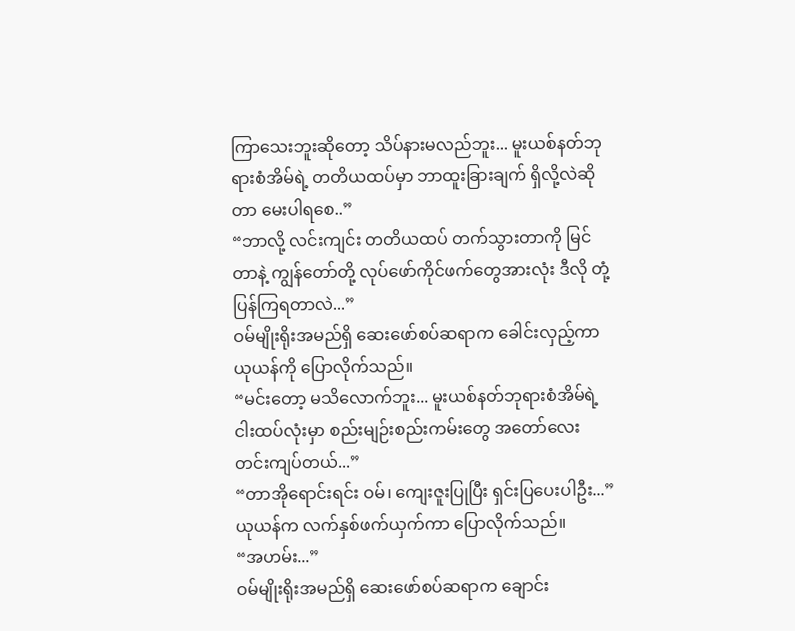ကြာသေးဘူးဆိုတော့ သိပ်နားမလည်ဘူး... မူးယစ်နတ်ဘုရားစံအိမ်ရဲ့ တတိယထပ်မှာ ဘာထူးခြားချက် ရှိလို့လဲဆိုတာ မေးပါရစေ..”
“ဘာလို့ လင်းကျင်း တတိယထပ် တက်သွားတာကို မြင်တာနဲ့ ကျွန်တော်တို့ လုပ်ဖော်ကိုင်ဖက်တွေအားလုံး ဒီလို တုံ့ပြန်ကြရတာလဲ...”
ဝမ်မျိုးရိုးအမည်ရှိ ဆေးဖော်စပ်ဆရာက ခေါင်းလှည့်ကာ ယုယန်ကို ပြောလိုက်သည်။
“မင်းတော့ မသိလောက်ဘူး... မူးယစ်နတ်ဘုရားစံအိမ်ရဲ့ ငါးထပ်လုံးမှာ စည်းမျဉ်းစည်းကမ်းတွေ အတော်လေး တင်းကျပ်တယ်...”
“တာအိုရောင်းရင်း ဝမ်၊ ကျေးဇူးပြုပြီး ရှင်းပြပေးပါဦး...”
ယုယန်က လက်နှစ်ဖက်ယှက်ကာ ပြောလိုက်သည်။
“အဟမ်း...”
ဝမ်မျိုးရိုးအမည်ရှိ ဆေးဖော်စပ်ဆရာက ချောင်း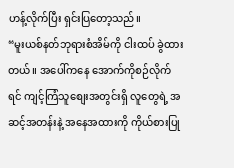ဟန့်လိုက်ပြီး ရှင်းပြတော့သည်။
“မူးယစ်နတ်ဘုရားစံအိမ်ကို ငါးထပ် ခွဲထားတယ်။ အပေါ်ကနေ အောက်ကိုစဉ်လိုက်ရင် ကျင့်ကြံသူစျေးအတွင်းရှိ လူတွေရဲ့ အဆင့်အတန်းနဲ့ အနေအထားကို ကိုယ်စားပြု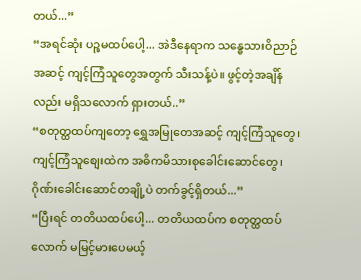တယ်...”
“အရင်ဆုံး ပဉ္စမထပ်ပေါ့... အဲဒီနေရာက သန္ဓေသားဝိညာဉ်အဆင့် ကျင့်ကြံသူတွေအတွက် သီးသန့်ပဲ။ ဖွင့်တဲ့အချိန်လည်း မရှိသလောက် ရှားတယ်..”
“စတုတ္ထထပ်ကျတော့ ရွှေအမြုတေအဆင့် ကျင့်ကြံသူတွေ၊ ကျင့်ကြံသူစျေးထဲက အဓိကမိသားစုခေါင်းဆောင်တွေ၊ ဂိုဏ်းခေါင်းဆောင်တချို့ပဲ တက်ခွင့်ရှိတယ်...”
“ပြီးရင် တတိယထပ်ပေါ့... တတိယထပ်က စတုတ္ထထပ်လောက် မမြင့်မားပေမယ့်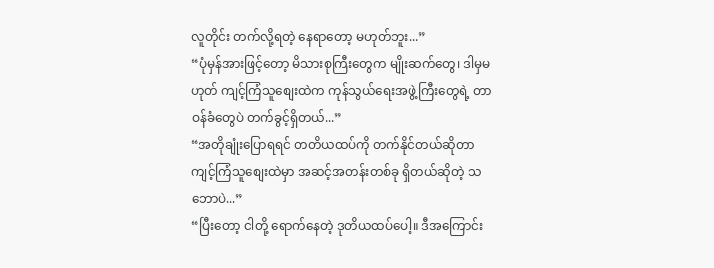လူတိုင်း တက်လို့ရတဲ့ နေရာတော့ မဟုတ်ဘူး...”
“ပုံမှန်အားဖြင့်တော့ မိသားစုကြီးတွေက မျိုးဆက်တွေ၊ ဒါမှမဟုတ် ကျင့်ကြံသူစျေးထဲက ကုန်သွယ်ရေးအဖွဲ့ကြီးတွေရဲ့ တာဝန်ခံတွေပဲ တက်ခွင့်ရှိတယ်...”
“အတိုချုံးပြောရရင် တတိယထပ်ကို တက်နိုင်တယ်ဆိုတာ ကျင့်ကြံသူစျေးထဲမှာ အဆင့်အတန်းတစ်ခု ရှိတယ်ဆိုတဲ့ သဘောပဲ...”
“ပြီးတော့ ငါတို့ ရောက်နေတဲ့ ဒုတိယထပ်ပေါ့။ ဒီအကြောင်း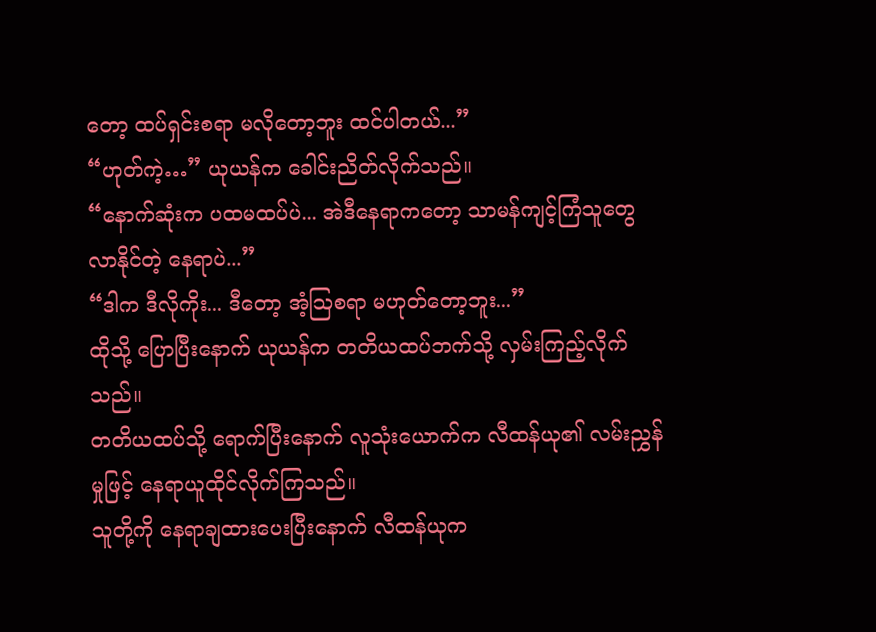တော့ ထပ်ရှင်းစရာ မလိုတော့ဘူး ထင်ပါတယ်...”
“ဟုတ်ကဲ့…” ယုယန်က ခေါင်းညိတ်လိုက်သည်။
“နောက်ဆုံးက ပထမထပ်ပဲ... အဲဒီနေရာကတော့ သာမန်ကျင့်ကြံသူတွေ လာနိုင်တဲ့ နေရာပဲ...”
“ဒါက ဒီလိုကိုး... ဒီတော့ အံ့ဩစရာ မဟုတ်တော့ဘူး...”
ထိုသို့ ပြောပြီးနောက် ယုယန်က တတိယထပ်ဘက်သို့ လှမ်းကြည့်လိုက်သည်။
တတိယထပ်သို့ ရောက်ပြီးနောက် လူသုံးယောက်က လီထန်ယု၏ လမ်းညွှန်မှုဖြင့် နေရာယူထိုင်လိုက်ကြသည်။
သူတို့ကို နေရာချထားပေးပြီးနောက် လီထန်ယုက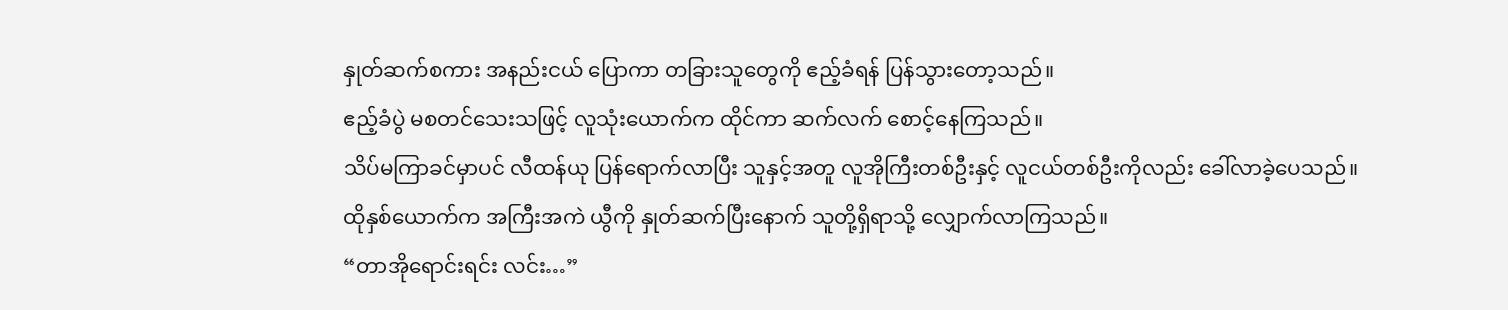နှုတ်ဆက်စကား အနည်းငယ် ပြောကာ တခြားသူတွေကို ဧည့်ခံရန် ပြန်သွားတော့သည်။
ဧည့်ခံပွဲ မစတင်သေးသဖြင့် လူသုံးယောက်က ထိုင်ကာ ဆက်လက် စောင့်နေကြသည်။
သိပ်မကြာခင်မှာပင် လီထန်ယု ပြန်ရောက်လာပြီး သူနှင့်အတူ လူအိုကြီးတစ်ဦးနှင့် လူငယ်တစ်ဦးကိုလည်း ခေါ်လာခဲ့ပေသည်။
ထိုနှစ်ယောက်က အကြီးအကဲ ယွီကို နှုတ်ဆက်ပြီးနောက် သူတို့ရှိရာသို့ လျှောက်လာကြသည်။
“တာအိုရောင်းရင်း လင်း…”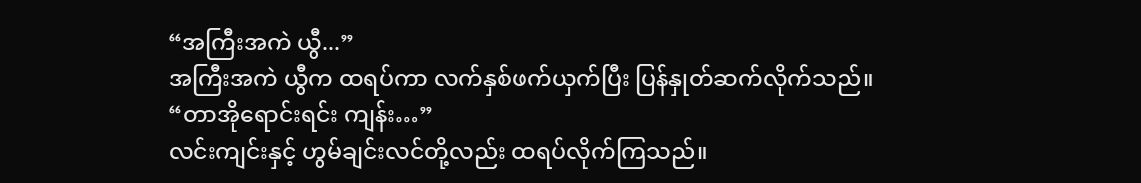“အကြီးအကဲ ယွီ...”
အကြီးအကဲ ယွီက ထရပ်ကာ လက်နှစ်ဖက်ယှက်ပြီး ပြန်နှုတ်ဆက်လိုက်သည်။
“တာအိုရောင်းရင်း ကျန်း…”
လင်းကျင်းနှင့် ဟွမ်ချင်းလင်တို့လည်း ထရပ်လိုက်ကြသည်။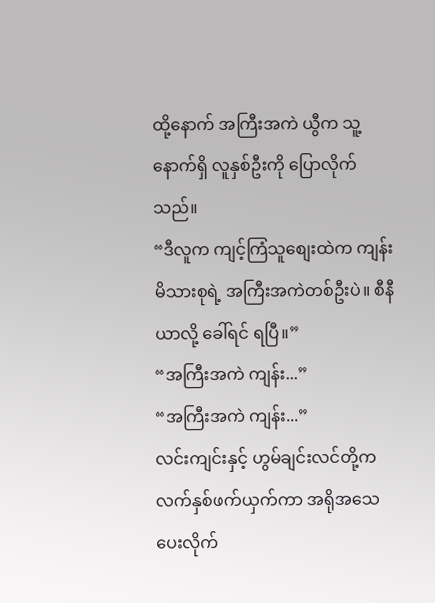ထို့နောက် အကြီးအကဲ ယွီက သူ့နောက်ရှိ လူနှစ်ဦးကို ပြောလိုက်သည်။
“ဒီလူက ကျင့်ကြံသူစျေးထဲက ကျန်းမိသားစုရဲ့ အကြီးအကဲတစ်ဦးပဲ။ စီနီယာလို့ ခေါ်ရင် ရပြီ။”
“အကြီးအကဲ ကျန်း...”
“အကြီးအကဲ ကျန်း...”
လင်းကျင်းနှင့် ဟွမ်ချင်းလင်တို့က လက်နှစ်ဖက်ယှက်ကာ အရိုအသေပေးလိုက်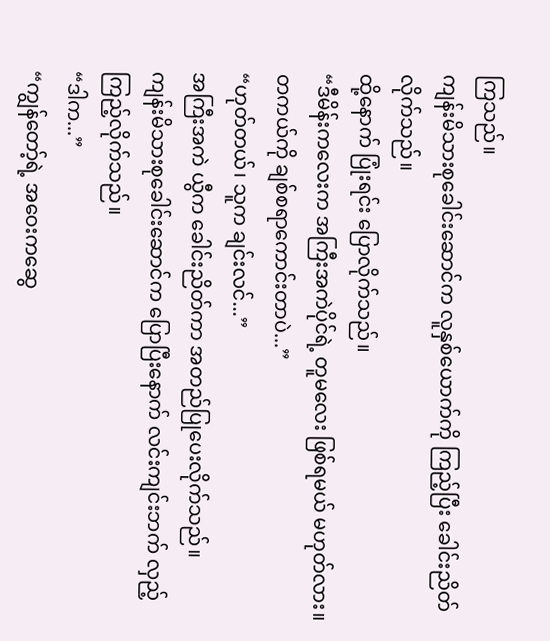ကြသည်။
ကျန်းမိသားစုခေါင်းဆောင်က လူနှစ်ယောက်ကို ကြည့်ပြီး ခေါင်းညိတ်လိုက်သည်။
ထို့နောက် ပြုံးရင်း ပြောလိုက်သည်။
“ဒီမိန်းကလေးက အကြီးအကဲပိုင်ရဲ့ တူမလေး ဖြစ်ရမယ် မဟုတ်လား။ တကယ်ကို ချစ်စရာကောင်းတာပဲ...”
“ဟုတ်တယ်၊ သူက ချင်းလင်...”
အကြီးအကဲ ယွီက ခေါင်းညိတ်ကာ အတည်ပြုပေးလိုက်သည်။
ကျန်းမိသားစုခေါင်းဆောင်က ပြောပြီးနောက် လင်းကျင်းဘက် လှည့်ကြည့်လိုက်သည်။
“ဒါက...”
“ကျွန်တော့်ရဲ့ အဝေးကဆွေ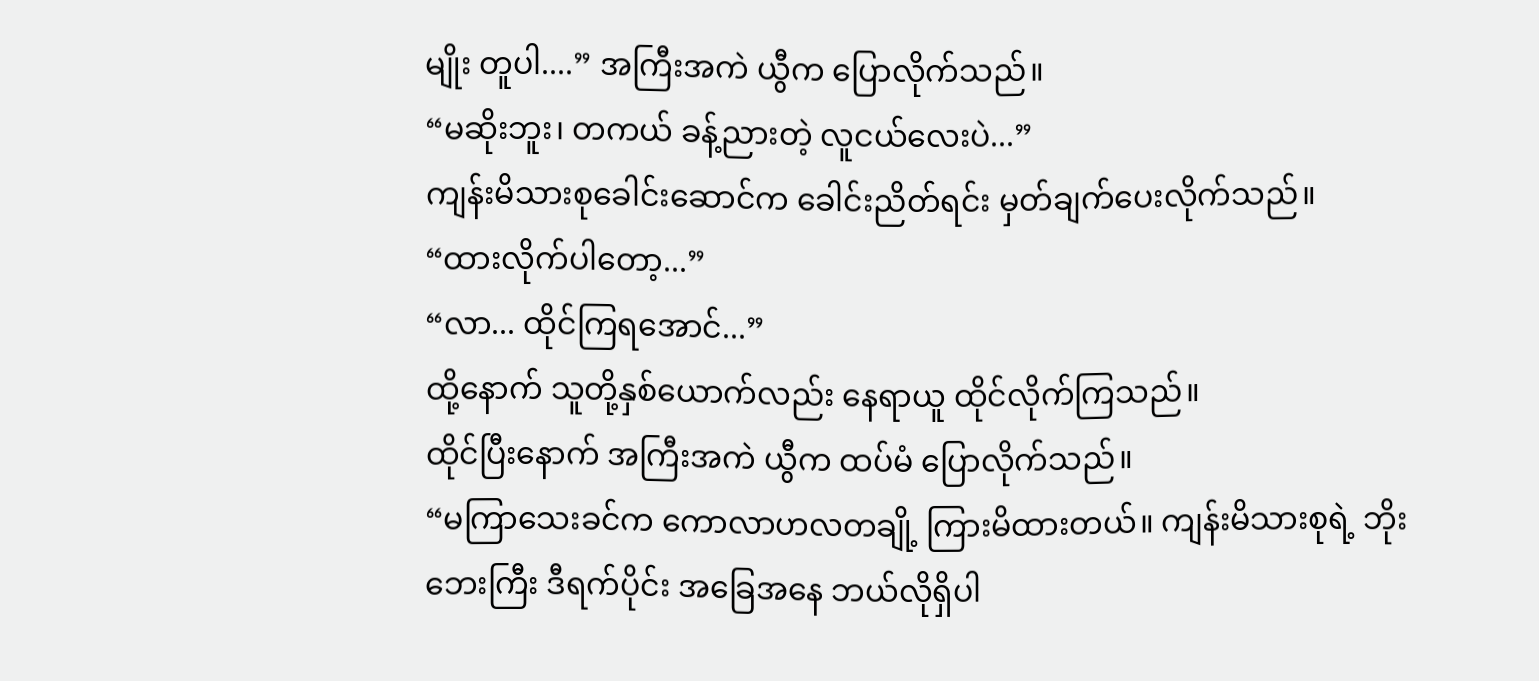မျိုး တူပါ....” အကြီးအကဲ ယွီက ပြောလိုက်သည်။
“မဆိုးဘူး၊ တကယ် ခန့်ညားတဲ့ လူငယ်လေးပဲ...”
ကျန်းမိသားစုခေါင်းဆောင်က ခေါင်းညိတ်ရင်း မှတ်ချက်ပေးလိုက်သည်။
“ထားလိုက်ပါတော့...”
“လာ... ထိုင်ကြရအောင်...”
ထို့နောက် သူတို့နှစ်ယောက်လည်း နေရာယူ ထိုင်လိုက်ကြသည်။
ထိုင်ပြီးနောက် အကြီးအကဲ ယွီက ထပ်မံ ပြောလိုက်သည်။
“မကြာသေးခင်က ကောလာဟလတချို့ ကြားမိထားတယ်။ ကျန်းမိသားစုရဲ့ ဘိုးဘေးကြီး ဒီရက်ပိုင်း အခြေအနေ ဘယ်လိုရှိပါ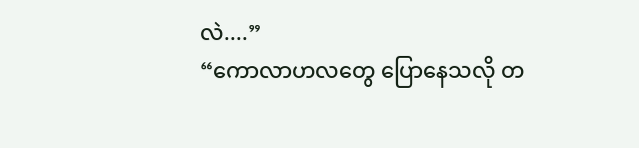လဲ....”
“ကောလာဟလတွေ ပြောနေသလို တ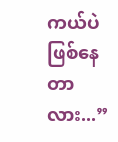ကယ်ပဲ ဖြစ်နေတာလား...”